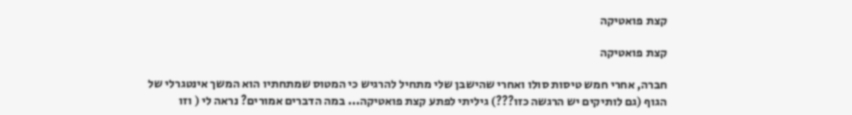קצת פואטיקה

קצת פואטיקה

חברה, אחרי חמש טיסות סולו ואחרי שהישבן שלי מתחיל להרגיש כי המטוס שמתחתיו הוא המשך אינטגרלי של הגוף (גם לותיקים יש הרגשה כזו???) גיליתי לפתע קצת פואטיקה... במה הדברים אמורים? נראה לי ( וזו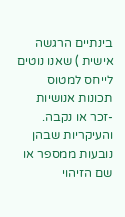בינתיים הרגשה אישית ) שאנו נוטים לייחס למטוס תכונות אנושיות -זכר או נקבה. והעיקריות שבהן נובעות ממספר או שם הזיהוי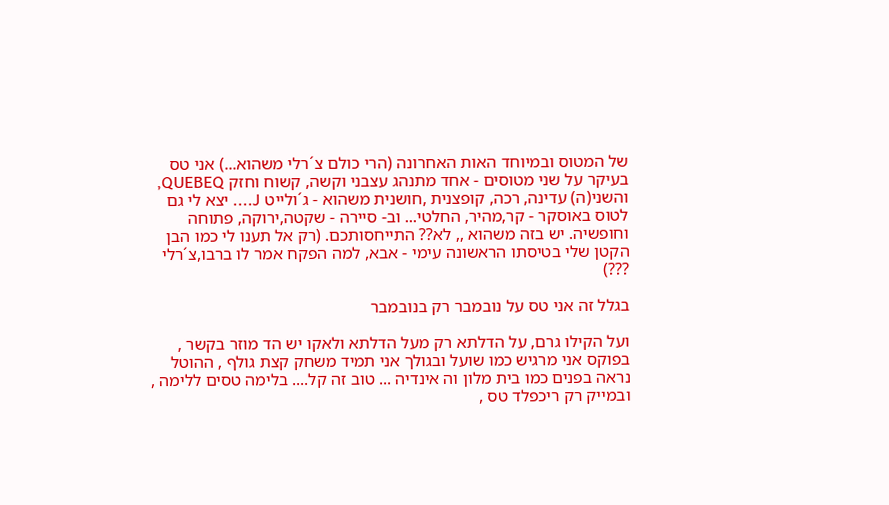של המטוס ובמיוחד האות האחרונה (הרי כולם צ´רלי משהוא...) אני טס בעיקר על שני מטוסים - אחד מתנהג עצבני וקשה, קשוח וחזק QUEBEQ, והשני(ה) עדינה, רכה, קופצנית ,חושנית משהוא - ג´ולייט J.... יצא לי גם לטוס באוסקר - קר,מהיר, החלטי... וב- סיירה - שקטה,ירוקה, פתוחה וחופשיה. יש בזה משהוא ,, לא?? התייחסותכם. (רק אל תענו לי כמו הבן הקטן שלי בטיסתו הראשונה עימי - אבא, למה הפקח אמר לו ברבו,צ´רלי ???)

בגלל זה אני טס על נובמבר רק בנובמבר

ועל הקילו גרם, על הדלתא רק מעל הדלתא ולאקו יש הד מוזר בקשר , בפוקס אני מרגיש כמו שועל ובגולך אני תמיד משחק קצת גולף , ההוטל נראה בפנים כמו בית מלון וה אינדיה ... טוב זה קל.... בלימה טסים ללימה , ובמייק רק ריכפלד טס ,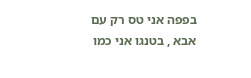בפפה אני טס רק עם אבא , בטנגו אני כמו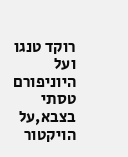רוקד טנגו ועל היוניפורם טסתי בצבא,על הויקטור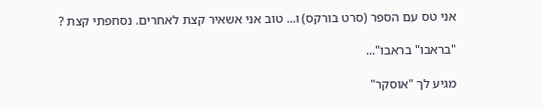אני טס עם הספר (סרט בורקס) ו... טוב אני אשאיר קצת לאחרים. נסחפתי קצת ?

"בראבו" בראבו"...

מגיע לך "אוסקר"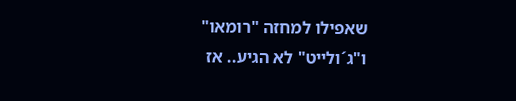שאפילו למחזה "רומאו" ו"ג´ולייט" לא הגיע.. אז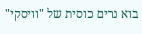בוא נרים כוסית של "וויסקי"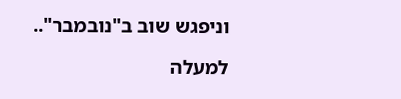וניפגש שוב ב"נובמבר"..

למעלה